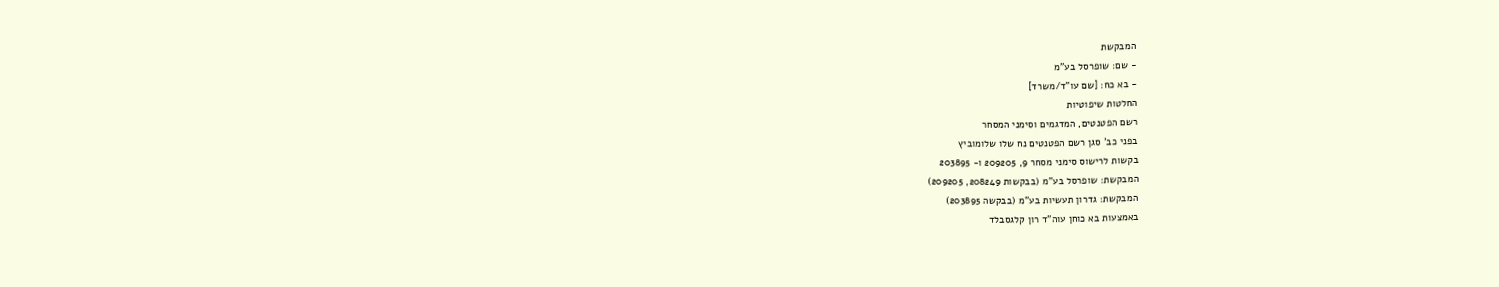המבקשת
- שם: שופרסל בע"מ
- בא כח: [שם עו"ד/משרד]
החלטות שיפוטיות
רשם הפטנטים, המדגמים וסימני המסחר
בפני כב' סגן רשם הפטנטים נח שלו שלומוביץ
בקשות לרישוס סימני מסחר 9, 209205 ו- 203895
המבקשת: שופרסל בע"מ (בבקשות 208249, 209205)
המבקשת: גדרון תעשיות בע"מ (בבקשה 203895)
באמצעות בא כוחן עוה"ד רון קלגסבלד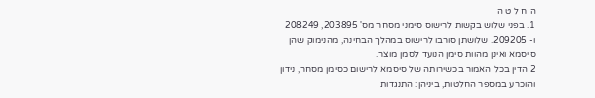ה ח ל ט ה
1. בפני שלוש בקשות לרישוס סימני מסחר מס' 203895, 208249 ו- 209205. שלושתן סורבו לרישוס במהלך הבחינה, מהנימוק שהן סיסמא ואינן מהוות סימן הנועד לסמן מוצר.
2 הדין בכל האמור בכשירותה של סיסמא לרישום כסימן מסחר, נידון והוכרע במספר החלטות, ביניהן: התנגדות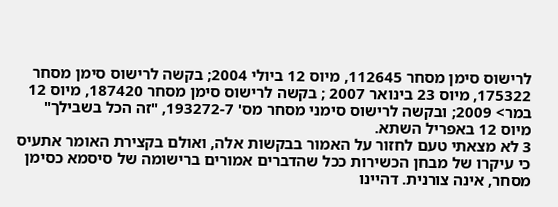לרישוס סימן מסחר 112645, מיוס 12 ביולי 2004; בקשה לרישוס סימן מסחר 175322, מיוס 23 בינואר 2007 ; בקשה לרישוס סימן מסחר 187420, מיוס 12 במר> 2009; ובקשה לרישוס סימני מסחר מס' 193272-7, "זה הכל בשבילך" מיוס 12 באפריל השתא.
3 לא מצאתי טעם לחזור על האמור בבקשות אלה, ואולם בקצירת האומר אתעיס כי עיקרו של מבחן הכשירות ככל שהדברים אמורים ברישומה של סיסמא כסימן מסחר, אינה צורנית. דהיינו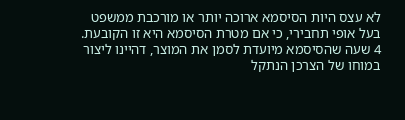לא עצס היות הסיסמא ארוכה יותר או מורכבת ממשפט בעל אופי תחבירי, כי אם מטרת הסיסמא היא זו הקובעת.
4 שעה שהסיסמא מיועדת לסמן את המוצר, דהיינו ליצור במוחו של הצרכן הנתקל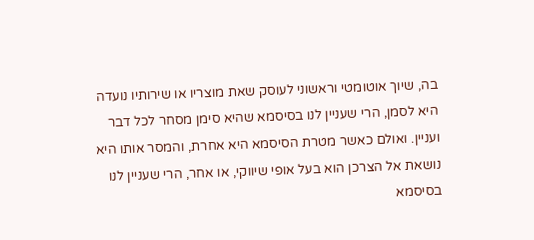בה, שיוך אוטומטי וראשוני לעוסק שאת מוצריו או שירותיו נועדה היא לסמן, הרי שעניין לנו בסיסמא שהיא סימן מסחר לכל דבר ועניין. ואולם כאשר מטרת הסיסמא היא אחרת, והמסר אותו היא נושאת אל הצרכן הוא בעל אופי שיווקי, או אחר, הרי שעניין לנו בסיסמא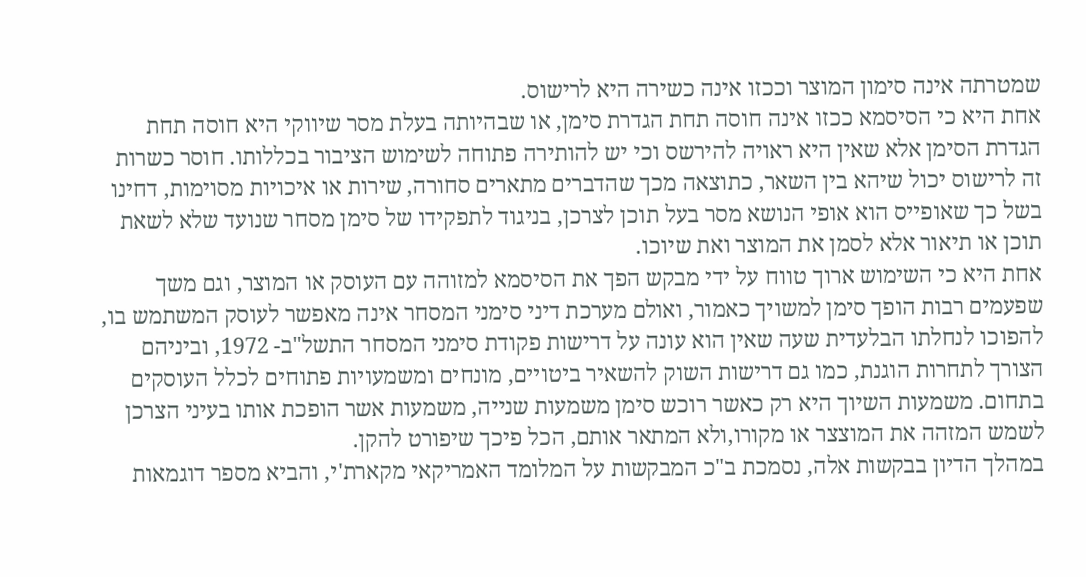שמטרתה אינה סימון המוצר וככזו אינה כשירה היא לרישוס.
אחת היא כי הסיסמא ככזו אינה חוסה תחת הגדרת סימן, או שבהיותה בעלת מסר שיווקי היא חוסה תחת הגדרת הסימן אלא שאין היא ראויה להירשס וכי יש להותירה פתוחה לשימוש הציבור בכללותו. חוסר כשרות זה לרישוס יכול שיהא בין השאר, כתוצאה מכך שהדברים מתארים סחורה, שירות או איכויות מסוימות, דחינו בשל כך שאופייס הוא אופי הנושא מסר בעל תוכן לצרכן, בניגוד לתפקידו של סימן מסחר שנועד שלא לשאת תוכן או תיאור אלא לסמן את המוצר ואת שיוכו.
אחת היא כי השימוש ארוך טווח על ידי מבקש הפך את הסיסמא למזוהה עם העוסק או המוצר, וגם משך שפעמים רבות הופך סימן למשויך כאמור, ואולם מערכת דיני סימני המסחר אינה מאפשר לעוסק המשתמש בו, להפוכו לנחלתו הבלעדית שעה שאין הוא עונה על דרישות פקודת סימני המסחר התשל"ב- 1972, וביניהם הצורך לתחרות הוגנת, כמו גם דרישות השוק להשאיר ביטויים, מונחים ומשמעויות פתוחים לכלל העוסקים בתחום. משמעות השיוך היא רק כאשר רוכש סימן משמעות שנייה, משמעות אשר הופכת אותו בעיני הצרכן לשמש המזהה את המוצצר או מקורו,ולא המתאר אותם, הכל פיכך שיפורט להקן.
במהלך הדיון בבקשות אלה, נסמכת ב"כ המבקשות על המלומד האמריקאי מקארת'י, והביא מספר דוגמאות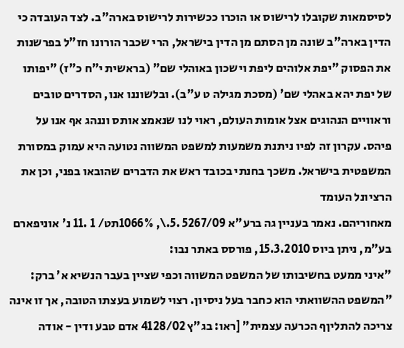לסיסמאות שקובלו לרישוס או הוכרו ככשירות לרישוס בארה"ב. לצד העובדה כי הדין בארה"ב שונה מן הסתם מן הדין בישראל, הרי שכבר הורונו חז"ל בפרשנות את הפסוק "יפת אלוהים ליפת וישכון באוהלי שם" (בראשית י"ח כ"ז) "יפותו של יפת יהא באהלי שם' (מסכת מגילה ט ע"ב). ובלשוננו אנו, הסדרים טובים וראוויים הנהוגים אצל אומות העולם, ראוי לנו שנאמצ אותס וננהג אף אנו על פיהס. עקרון זה לפיו ניתנת משמעות למשפט המשווה נטועה היא עמוק במסורת המשפטית בישראל. משכך בחנתי בכובד ראש את הדברים שהובאו בפני, וכן את הרציונל העומד
מאחוריהם. נאמר בעניין גה ברע"א 5267/09 .5.\, 1066%תט/ 1 .11 נ' אוניפארם בע"מ, ניתן ביוס 15.3.2010, פורסס באתר נבו:
"איני ממעט בחשיבותו של המשפט המשווה וכפי שציין בעבר הנשיא א' ברק:
"המשפט ההשוואתי הוא כחבר בעל ניסיון. רצוי לשמוע בעצתו הטובה, אך זו אינה צריכה להתליןף הכרעה עצמית" [ראו: בג"ץ 4128/02 אדם טבע ודין - אודה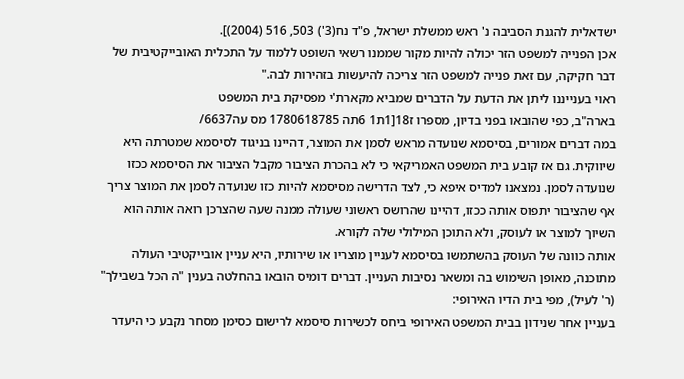ישדאלית להגנת הסביבה נ' ראש ממשלת ישראל, פ"ד נח(3') 503, 516 (2004)].
אכן הפנייה למשפט הזר יכולה להיות מקור שממנו רשאי השופט ללמוד על התכלית האובייקטיבית של דבר חקיקה, עם זאת פנייה למשפט הזר צריכה להיעשות בזהירות לבה."
ראוי בענייננו ליתן את הדעת על הדברים שמביא מקארת'י מפסיקת בית המשפט
בארה"ב, כפי שהובאו בפני בדיון, מספרו ז18[1ת1 6תה 1780618785 מס עה6637/
במה דברים אמורים, בסיסמא שנועדה מראש לסמן את המוצר, דהיינו בניגוד לסיסמא שמטרתה היא שיווקית. גם אז קובע בית המשפט האמריקאי כי לא בהכרת הציבור מקבל הציבור את הסיסמא ככזו שנועדה לסמן. נמצאנו למדיס איפא כי, לצד הדרישה מסיסמא להיות כזו שנועדה לסמן את המוצר צריך אף שהציבור יתפוס אותה ככזו, דהיינו שהרושס ראשוני שעולה ממנה שעה שהצרכן רואה אותה הוא השיוך למוצר או לעוסק, ולא התוכן המילולי שלה לקורא.
אותה כוונה של העוסק בהשתמשו בסיסמא לעניין מוצריו או שירותיו, היא עניין אובייקטיבי העולה מתוכנה, מאופן השימוש בה ומשאר נסיבות העניין. דברים דומיס הובאו בהחלטה בענין "ה הכל בשבילך" (ר' לעיל), מפי בית הדיו האירופי:
בעניין אחר שנידון בבית המשפט האירופי ביחס לכשירות סיסמא לרישום כסימן מסחר נקבע כי היעדר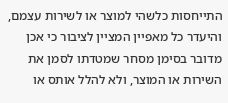התייחסות כלשהי למוצר או לשירות עצמם, והיעדר כל מאפיין המציין לציבור כי אכן מדובר בסימן מסחר שמטדתו לסמן את השירות או המוצר, ולא להלל אותס או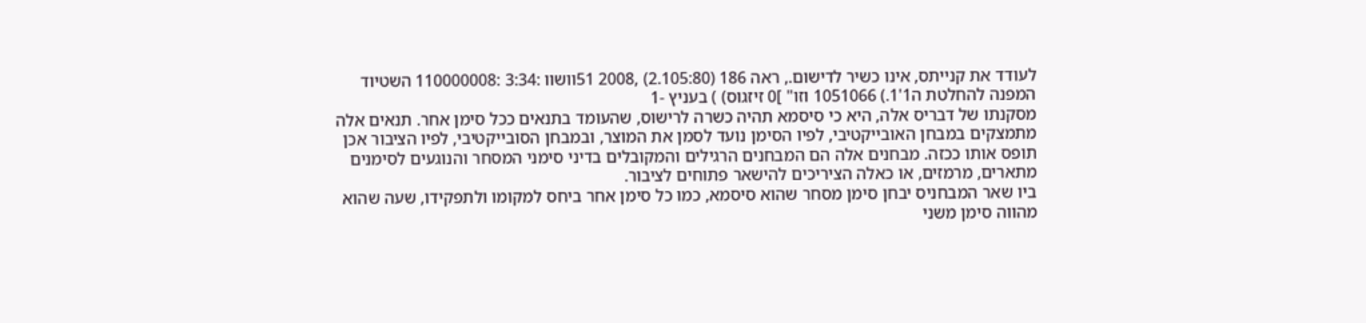לעודד את קנייתס, אינו כשיר לדישום., ראה 186 (2.105:80) ,2008 51וושוו :3:34 :110000008 השטיוד המפנה להחלטת ה1'1.) 1051066 וזו" ]0 זיזגוס) ) בעניץ -1
מסקנתו של דבריס אלה, היא כי סיסמא תהיה כשרה לרישוס, שהעומד בתנאים ככל סימן אחר. תנאים אלה מתמצקים במבחן האובייקטיבי, לפיו הסימן נועד לסמן את המוצר, ובמבחן הסובייקטיבי, לפיו הציבור אכן תופס אותו ככזה. מבחנים אלה הם המבחנים הרגילים והמקובלים בדיני סימני המסחר והנוגעים לסימנים מתארים, מרמזים, או כאלה הציריכים להישאר פתוחים לציבור.
ביו שאר המבחניס יבחן סימן מסחר שהוא סיסמא, כמו כל סימן אחר ביחס למקומו ולתפקידו, שעה שהוא מהווה סימן משני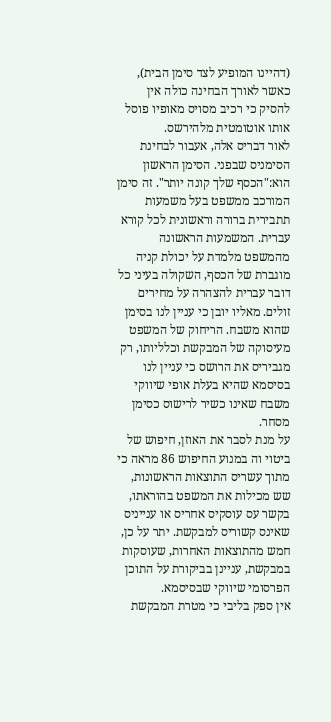(דהיינו המופיע לצד סימן הבית), כאשר לאורך הבחינה כולה אין להסיק כי רכיב מסויס מאופיו פוסל אותו אוטומטית מלהירשס.
לאור דבריס אלה, אעבור לבחינת הסימניס שבפני. הסימן הראשון הוא:"הכסף שלך קונה יותר". זה סימן המורכב ממשפט בעל משמעות תתבירית ברורה וראשונית לכל קורא עברית. המשמעות הראשונה מהמשפט מלמדת על יכולת קניה מוגברת של הכסף, השקולה בעיני כל דובר עברית להצהרה על מחירים זולים. מאליו יובן כי עניין לנו בסימן שהוא משבח. הריחוק של המשפט מעיסוקה של המבקשת וכלליותו, רק מגביריס את הרושס כי עניין לנו בסיסמא שהיא בעלת אופי שיווקי משבח שאינו כשיר לרישוס כסימן מסחר.
על מנת לסבר את האוזן, חיפוש של ביטוי וה במנוע החיפוש 86 מראה כי מתוך עשריס התוצאות הראשונות, שש מכילות את המשפט בהוראתו, בקשר עס עוסקיס אחריס או ענייניס שאינס קשוריס למבקשת. יתר על כן, חמש מהתוצאות האחרות, שעוסקות במבקשת, עניינן בביקורת על התוכן הפרסומי שיווקי שבסיסמא.
אין ספק בליבי כי מטרת המבקשת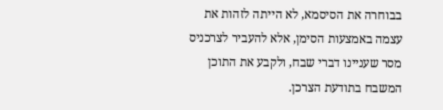בבוחרה את הסיסמא, לא הייתה לזהות את עצמה באמצעות הסימן, אלא להעביר לצרכניס מסר שעניינו דברי שבח, ולקבע את התוכן המשבח בתודעת הצרכן.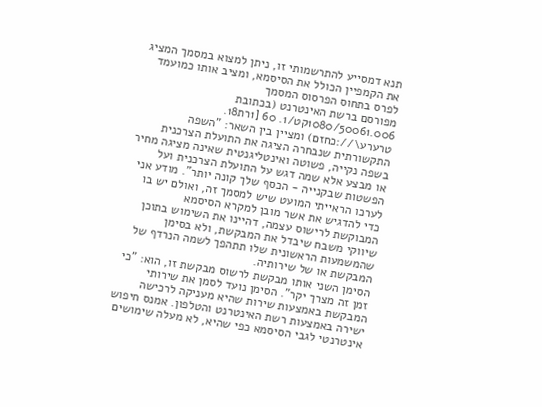תנא דמסייע להתרשמותי זו, ניתן למצוא במסמך המציג את הקמפיין הכולל את הסיסמא, ומציב אותו כמועמד לפרס בתחוס הפרסוס המסמך
מפורסם ברשת האינטרנט (בכתובת 1080/50061.006קט/1. 60 [1רת18. טרערע\//:כחזם) ומציין בין השאר: "השפה התקשורתית שנבחרה הציגה את התועלת הצרכנית בשפה נקייה, פשוטה ואינטליגנטית שאינה מציגה מחיר או מבצע אלא שמה דגש על התועלת הצרכנית ועל הפשטות שבקנייה - הכסף שלך קונה יותר". מודע אני לערכו הראייתי המועט שיש למסמך זה, ואולם יש בו כדי להדגיש את אשר מובן למקרא הסיסמא
המבוקשת לרישוס עצמה, דהיינו את השימוש בתוכן שיווקי משבח שיבדל את המבקשת, ולא בסימן שהמשמעות הראשונית שלו תתהפך לשמה הנרדף של המבקשת או של שירותיה.
הסימן השני אותו מבקשת לרשוס מבקשת זו, הוא: "כי זמן זה מצרך יקר". הסימן נועד לסמן את שירותי המבקשת באמצעות שירות שהיא מעניקה לרכישה ישירה באמצעות רשת האינטרנט והטלפון. אמנס חיפוש אינטרנטי לגבי הסיסמא כפי שהיא, לא מעלה שימושים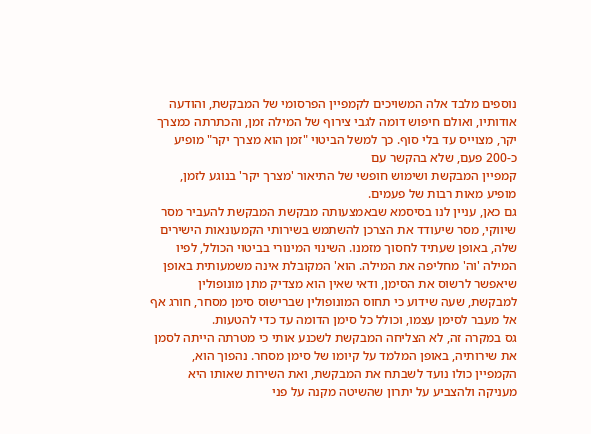נוספים מלבד אלה המשויכים לקמפיין הפרסומי של המבקשת, והודעה אודותיו, ואולם חיפוש דומה לגבי צירוף של המילה זמן, והכתרתה כמצרך יקר, מצוייס עד בלי סוף. כך למשל הביטוי "זמן הוא מצרך יקר" מופיע כ-200 פעם, שלא בהקשר עם
קמפיין המבקשת ושימוש חופשי של התיאור 'מצרך יקר' בנוגע לזמן, מופיע מאות רבות של פעמים.
גם כאן, עניין לנו בסיסמא שבאמצעותה מבקשת המבקשת להעביר מסר שיווקי, מסר שיעודד את הצרכן להשתמש בשירותי הקמעונאות הישירים שלה, באופן שעתיד לחסוך מזמנו. השינוי המינורי בביטוי הכולל, לפיו המילה 'וה' מחליפה את המילה. הוא' המקובלת אינה משמעותית באופן שיאפשר לרשוס את הסימן, ודאי שאין הוא מצדיק מתן מונופולין למבקשת, שעה שידוע כי תחוס המונופולין שברישוס סימן מסחר, חורג אף אל מעבר לסימן עצמו, וכולל כל סימן הדומה עד כדי להטעות.
גס במקרה זה, לא הצליחה המבקשת לשכנע אותי כי מטרתה הייתה לסמן את שירותיה, באופן המלמד על קיומו של סימן מסחר. נהפוך הוא, הקמפיין כולו נועד לשבתח את המבקשת, ואת השירות שאותו היא מעניקה ולהצביע על יתרון שהשיטה מקנה על פני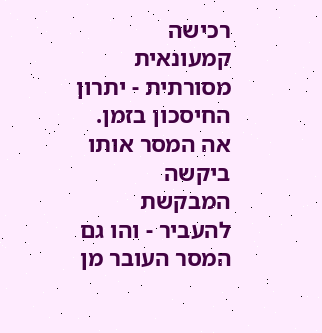רכישה קמעונאית מסורתית - יתרון החיסכון בזמן. אה המסר אותו ביקשה המבקשת להעביר - והו גם המסר העובר מן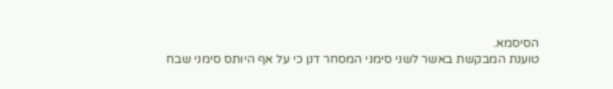הסיסמא.
טוענת המבקשת באשר לשני סימני המסחר דנן כי על אף היותס סימני שבח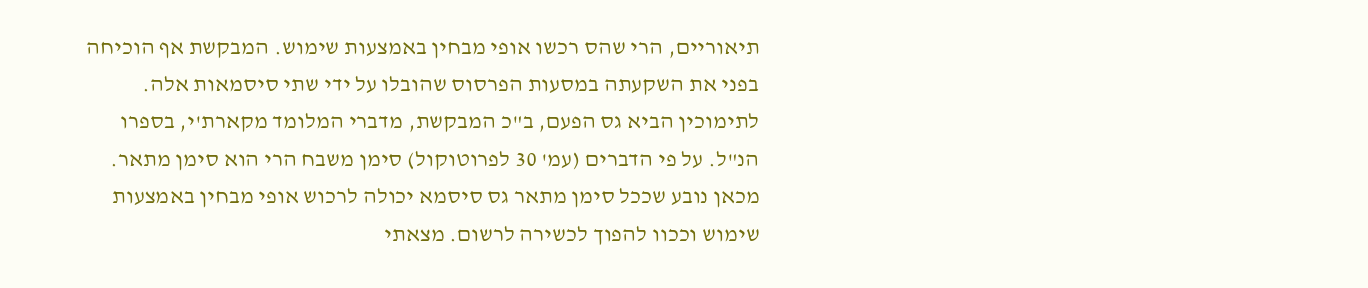תיאוריים, הרי שהס רכשו אופי מבחין באמצעות שימוש. המבקשת אף הוכיחה בפני את השקעתה במסעות הפרסוס שהובלו על ידי שתי סיסמאות אלה.
לתימוכין הביא גס הפעם, ב"כ המבקשת, מדברי המלומד מקארת'י, בספרו הנ"ל. על פי הדברים (עמ' 30 לפרוטוקול) סימן משבח הרי הוא סימן מתאר. מכאן נובע שככל סימן מתאר גס סיסמא יכולה לרכוש אופי מבחין באמצעות שימוש וככוו להפוך לכשירה לרשום. מצאתי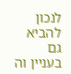לנכון להביא גם בעניין וה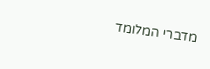מדברי המלומד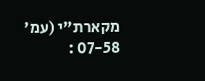מקארת"י (עמ' 07-58 :